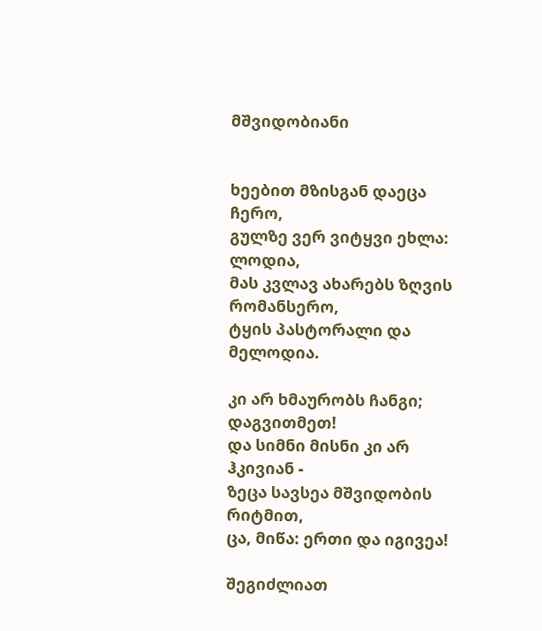მშვიდობიანი


ხეებით მზისგან დაეცა ჩერო,
გულზე ვერ ვიტყვი ეხლა: ლოდია,
მას კვლავ ახარებს ზღვის რომანსერო,
ტყის პასტორალი და მელოდია.

კი არ ხმაურობს ჩანგი; დაგვითმეთ!
და სიმნი მისნი კი არ ჰკივიან -
ზეცა სავსეა მშვიდობის რიტმით,
ცა, მიწა: ერთი და იგივეა!

შეგიძლიათ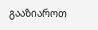გააზიაროთ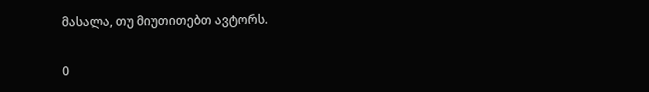მასალა, თუ მიუთითებთ ავტორს.

0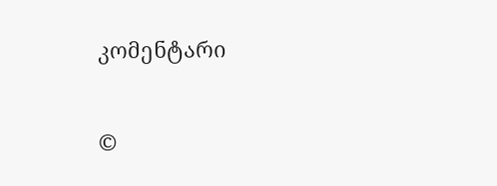კომენტარი

©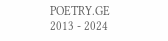POETRY.GE 2013 - 2024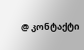@ კონტაქტი